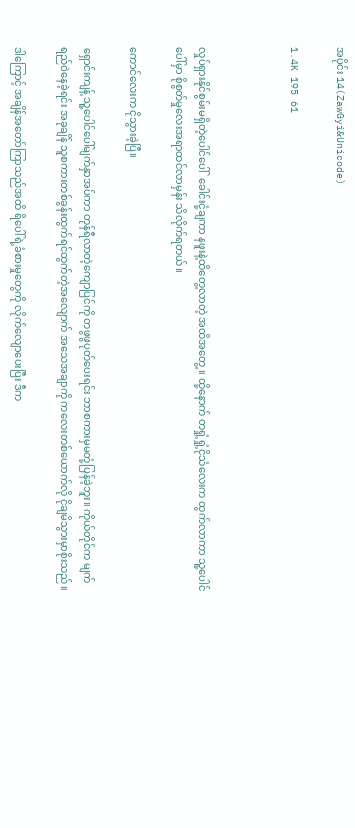အပိုင်း 14(ZawGyi&Unicode)

1.4K 195 61



လှုပ်ရှားနိုင်စွမ်းမရှိတဲ့ပေါင်ပေါ်  ခေါင်းငုံ့ချကာ နဖူးနဲ့ထိတွေ့လာတဲ့ အထိအတွေ့။ ထို့နောက် တရှုံ့ရှုံ့ငိုသံလေးက ထွက်လာကာ သူ့ပေါင်ပေါ်မှာ စိုစွတ်မှုလေးအရာထင်လာမှန်း သိလိုက်ရတယ်။

ကောင်လေးက ငိုသွားခဲ့ပြီ။

ရှောင်းကျန့် သူ့ပေါင်ပေါ်မျက်နှာအပ်ကာ တုန်ရီလာတဲ့ကျောပြင်ကို တဖွဖွပုတ်ပေးရင်း ဘာစကားမှမတုံ့ပြန်ခဲ့ဘူး။ ကိုယ်တိုင်က မျက်ရည်ဝဲနေခဲ့ရင်း အခုချိန် သူစကားတစ်ခွန်းထွက်ရင်ထွက်တဲ့အလျောက် အသေအချာကို ကလေးတစ်ယောက်လို ငိုချမိသွားမှာစိုးသည်။

ဒါကြောင့် အချိန်အတော်ကြာသည်အထိ ရိပေါ်ရဲ့ခံစားမှုတွေကို လိုက်လျောပေးပြီး ဒီက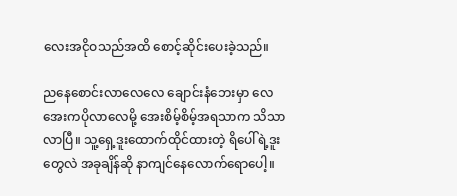လေးအငိုဝသည်အထိ စောင့်ဆိုင်းပေးခဲ့သည်။

ညနေစောင်းလာလေလေ ချောင်းနံဘေးမှာ လေအေးကပိုလာလေမို့ အေးစိမ့်စိမ့်အရသာက သိသာလာပြီ။ သူ့ရှေ့ဒူးထောက်ထိုင်ထားတဲ့ ရိပေါ်ရဲ့ဒူးတွေလဲ အခုချိန်ဆို နာကျင်နေလောက်ရောပေါ့။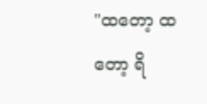"ထတော့ ထတော့ ရိ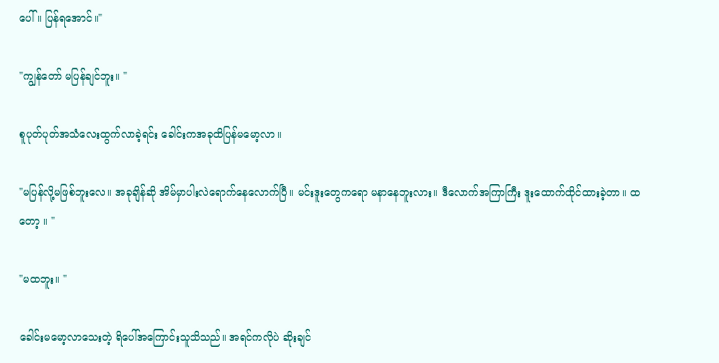ပေါ်။ ပြန်ရအောင်။"

"ကျွန်တော် မပြန်ချင်ဘူး။ "

စူပုတ်ပုတ်အသံလေးထွက်လာခဲ့ရင်း ခေါင်းကအခုထိပြန်မမော့လာ။

"မပြန်လို့မဖြစ်ဘူးလေ။ အခုချိန်ဆို အိမ်မှာပါးလဲရောက်နေလောက်ပြီ။ မင်းဒူးတွေကရော မနာနေဘူးလား။ ဒီလောက်အကြာကြီး ဒူးထောက်ထိုင်ထားခဲ့တာ။ ထတော့ ။ "

"မထဘူး။ "

ခေါင်းမမော့လာသေးတဲ့ ရိပေါ်အကြောင်းသူသိသည်။ အရင်ကလိုပဲ ဆိုးချင်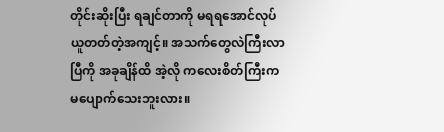တိုင်းဆိုးပြီး ရချင်တာကို မရရအောင်လုပ်ယူတတ်တဲ့အကျင့်။ အသက်တွေလဲကြီးလာပြီကို အခုချိန်ထိ အဲ့လို ကလေးစိတ်ကြီးက မပျောက်သေးဘူးလား။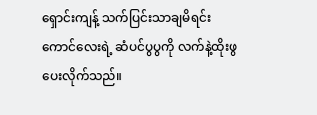ရှောင်းကျန့် သက်ပြင်းသာချမိရင်း ကောင်လေးရဲ့ ဆံပင်ပွပွကို လက်နဲ့ထိုးဖွပေးလိုက်သည်။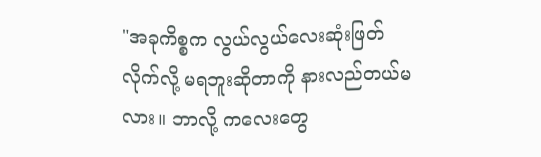"အခုကိစ္စက လွယ်လွယ်လေးဆုံးဖြတ်လိုက်လို့ မရဘူးဆိုတာကို နားလည်တယ်မလား။ ဘာလို့ ကလေးတွေ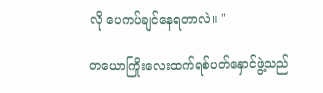လို ပေကပ်ချင်နေရတာလဲ။ "

တယောကြိုးလေးထက်ရစ်ပတ်နှောင်ဖွဲ့သည်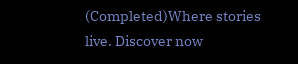(Completed)Where stories live. Discover now